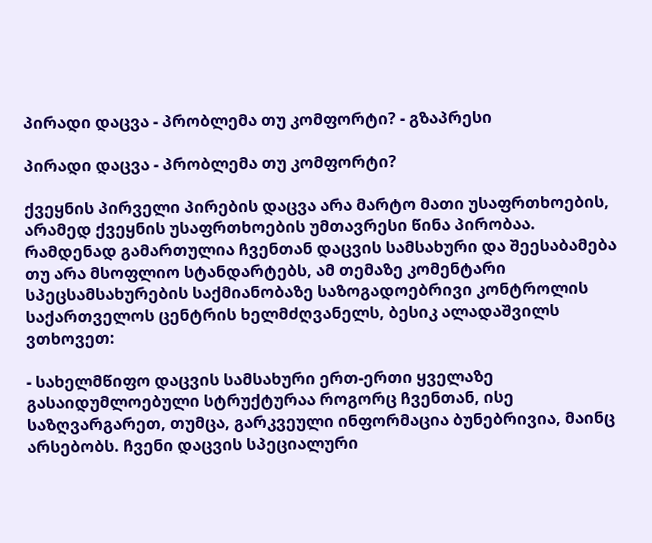პირადი დაცვა - პრობლემა თუ კომფორტი? - გზაპრესი

პირადი დაცვა - პრობლემა თუ კომფორტი?

ქვეყნის პირველი პირების დაცვა არა მარტო მათი უსაფრთხოების, არამედ ქვეყნის უსაფრთხოების უმთავრესი წინა პირობაა. რამდენად გამართულია ჩვენთან დაცვის სამსახური და შეესაბამება თუ არა მსოფლიო სტანდარტებს, ამ თემაზე კომენტარი სპეცსამსახურების საქმიანობაზე საზოგადოებრივი კონტროლის საქართველოს ცენტრის ხელმძღვანელს, ბესიკ ალადაშვილს ვთხოვეთ:

- სახელმწიფო დაცვის სამსახური ერთ-ერთი ყველაზე გასაიდუმლოებული სტრუქტურაა როგორც ჩვენთან, ისე საზღვარგარეთ, თუმცა, გარკვეული ინფორმაცია ბუნებრივია, მაინც არსებობს. ჩვენი დაცვის სპეციალური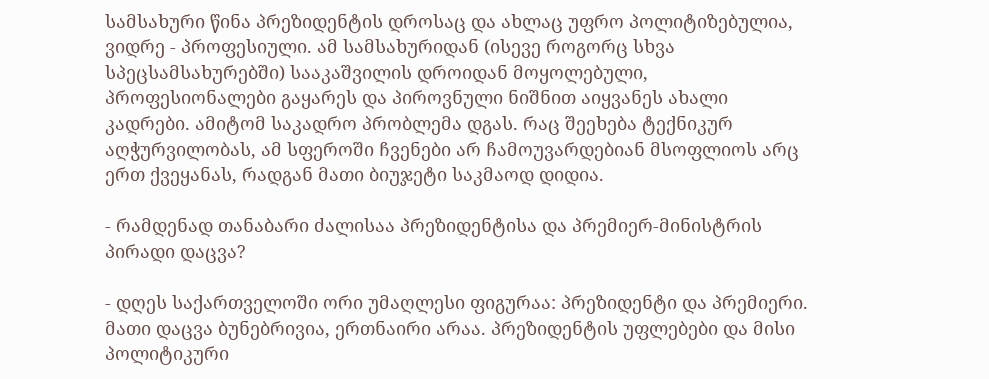სამსახური წინა პრეზიდენტის დროსაც და ახლაც უფრო პოლიტიზებულია, ვიდრე - პროფესიული. ამ სამსახურიდან (ისევე როგორც სხვა სპეცსამსახურებში) სააკაშვილის დროიდან მოყოლებული, პროფესიონალები გაყარეს და პიროვნული ნიშნით აიყვანეს ახალი კადრები. ამიტომ საკადრო პრობლემა დგას. რაც შეეხება ტექნიკურ აღჭურვილობას, ამ სფეროში ჩვენები არ ჩამოუვარდებიან მსოფლიოს არც ერთ ქვეყანას, რადგან მათი ბიუჯეტი საკმაოდ დიდია.

- რამდენად თანაბარი ძალისაა პრეზიდენტისა და პრემიერ-მინისტრის პირადი დაცვა?

- დღეს საქართველოში ორი უმაღლესი ფიგურაა: პრეზიდენტი და პრემიერი. მათი დაცვა ბუნებრივია, ერთნაირი არაა. პრეზიდენტის უფლებები და მისი პოლიტიკური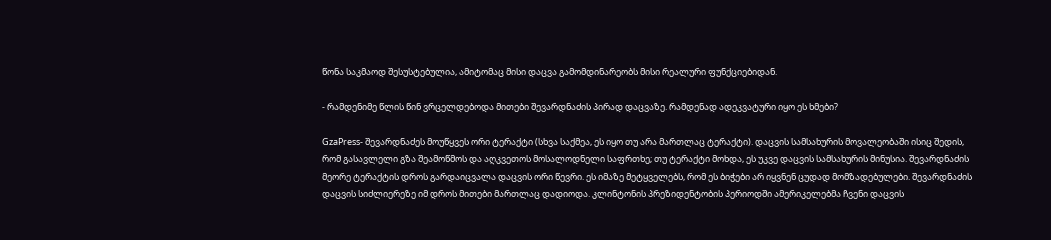წონა საკმაოდ შესუსტებულია, ამიტომაც მისი დაცვა გამომდინარეობს მისი რეალური ფუნქციებიდან.

- რამდენიმე წლის წინ ვრცელდებოდა მითები შევარდნაძის პირად დაცვაზე. რამდენად ადეკვატური იყო ეს ხმები?

GzaPress- შევარდნაძეს მოუწყვეს ორი ტერაქტი (სხვა საქმეა, ეს იყო თუ არა მართლაც ტერაქტი). დაცვის სამსახურის მოვალეობაში ისიც შედის, რომ გასავლელი გზა შეამოწმოს და აღკვეთოს მოსალოდნელი საფრთხე; თუ ტერაქტი მოხდა, ეს უკვე დაცვის სამსახურის მინუსია. შევარდნაძის მეორე ტერაქტის დროს გარდაიცვალა დაცვის ორი წევრი. ეს იმაზე მეტყველებს, რომ ეს ბიჭები არ იყვნენ ცუდად მომზადებულები. შევარდნაძის დაცვის სიძლიერეზე იმ დროს მითები მართლაც დადიოდა. კლინტონის პრეზიდენტობის პერიოდში ამერიკელებმა ჩვენი დაცვის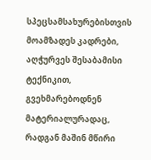სპეცსამსახურებისთვის მოამზადეს კადრები, აღჭურვეს შესაბამისი ტექნიკით, გვეხმარებოდნენ მატერიალურადაც, რადგან მაშინ მწირი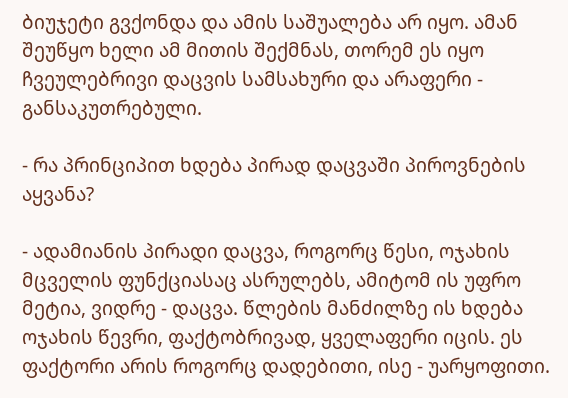ბიუჯეტი გვქონდა და ამის საშუალება არ იყო. ამან შეუწყო ხელი ამ მითის შექმნას, თორემ ეს იყო ჩვეულებრივი დაცვის სამსახური და არაფერი - განსაკუთრებული.

- რა პრინციპით ხდება პირად დაცვაში პიროვნების აყვანა?

- ადამიანის პირადი დაცვა, როგორც წესი, ოჯახის მცველის ფუნქციასაც ასრულებს, ამიტომ ის უფრო მეტია, ვიდრე - დაცვა. წლების მანძილზე ის ხდება ოჯახის წევრი, ფაქტობრივად, ყველაფერი იცის. ეს ფაქტორი არის როგორც დადებითი, ისე - უარყოფითი.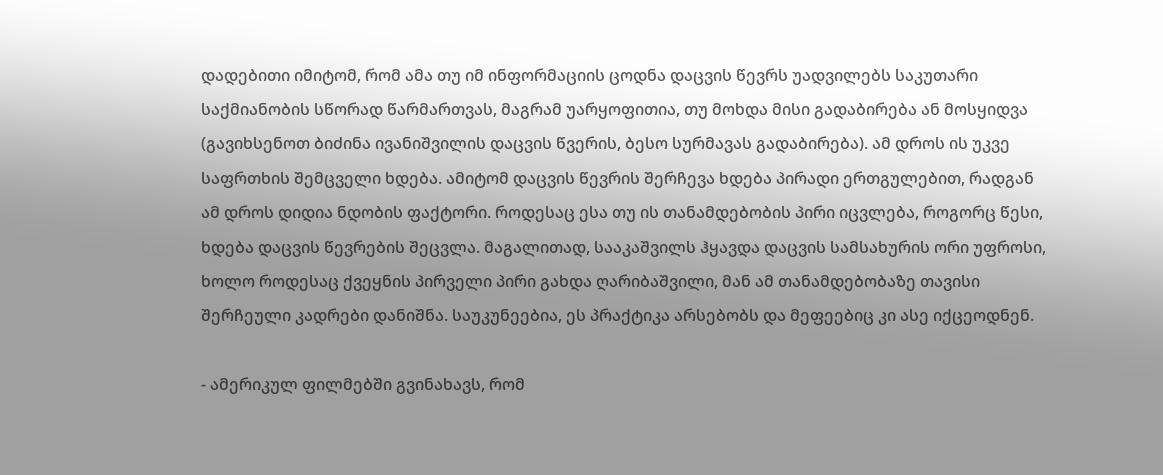დადებითი იმიტომ, რომ ამა თუ იმ ინფორმაციის ცოდნა დაცვის წევრს უადვილებს საკუთარი საქმიანობის სწორად წარმართვას, მაგრამ უარყოფითია, თუ მოხდა მისი გადაბირება ან მოსყიდვა (გავიხსენოთ ბიძინა ივანიშვილის დაცვის წვერის, ბესო სურმავას გადაბირება). ამ დროს ის უკვე საფრთხის შემცველი ხდება. ამიტომ დაცვის წევრის შერჩევა ხდება პირადი ერთგულებით, რადგან ამ დროს დიდია ნდობის ფაქტორი. როდესაც ესა თუ ის თანამდებობის პირი იცვლება, როგორც წესი, ხდება დაცვის წევრების შეცვლა. მაგალითად, სააკაშვილს ჰყავდა დაცვის სამსახურის ორი უფროსი, ხოლო როდესაც ქვეყნის პირველი პირი გახდა ღარიბაშვილი, მან ამ თანამდებობაზე თავისი შერჩეული კადრები დანიშნა. საუკუნეებია, ეს პრაქტიკა არსებობს და მეფეებიც კი ასე იქცეოდნენ.

- ამერიკულ ფილმებში გვინახავს, რომ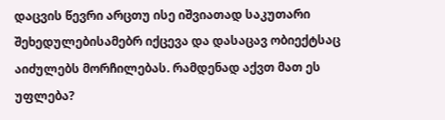დაცვის წევრი არცთუ ისე იშვიათად საკუთარი შეხედულებისამებრ იქცევა და დასაცავ ობიექტსაც აიძულებს მორჩილებას. რამდენად აქვთ მათ ეს უფლება?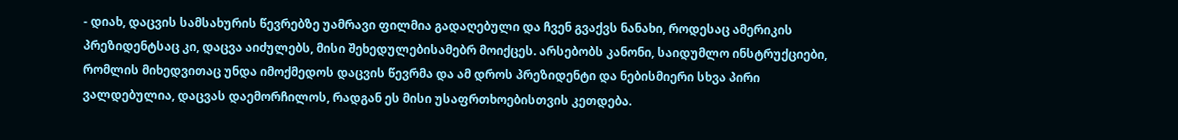- დიახ, დაცვის სამსახურის წევრებზე უამრავი ფილმია გადაღებული და ჩვენ გვაქვს ნანახი, როდესაც ამერიკის პრეზიდენტსაც კი, დაცვა აიძულებს, მისი შეხედულებისამებრ მოიქცეს. არსებობს კანონი, საიდუმლო ინსტრუქციები, რომლის მიხედვითაც უნდა იმოქმედოს დაცვის წევრმა და ამ დროს პრეზიდენტი და ნებისმიერი სხვა პირი ვალდებულია, დაცვას დაემორჩილოს, რადგან ეს მისი უსაფრთხოებისთვის კეთდება.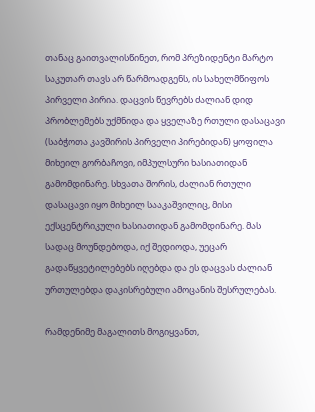თანაც გაითვალისწინეთ, რომ პრეზიდენტი მარტო საკუთარ თავს არ წარმოადგენს, ის სახელმწიფოს პირველი პირია. დაცვის წევრებს ძალიან დიდ პრობლემებს უქმნიდა და ყველაზე რთული დასაცავი (საბჭოთა კავშირის პირველი პირებიდან) ყოფილა მიხეილ გორბაჩოვი, იმპულსური ხასიათიდან გამომდინარე. სხვათა შორის, ძალიან რთული დასაცავი იყო მიხეილ სააკაშვილიც, მისი ექსცენტრიკული ხასიათიდან გამომდინარე. მას სადაც მოუნდებოდა, იქ შედიოდა, უეცარ გადაწყვეტილებებს იღებდა და ეს დაცვას ძალიან ურთულებდა დაკისრებული ამოცანის შესრულებას.

რამდენიმე მაგალითს მოგიყვანთ,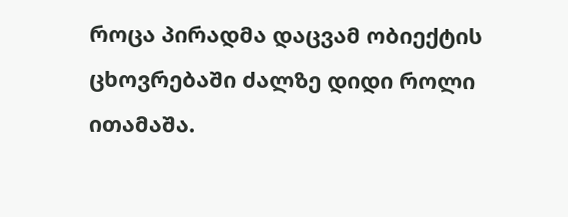როცა პირადმა დაცვამ ობიექტის ცხოვრებაში ძალზე დიდი როლი ითამაშა.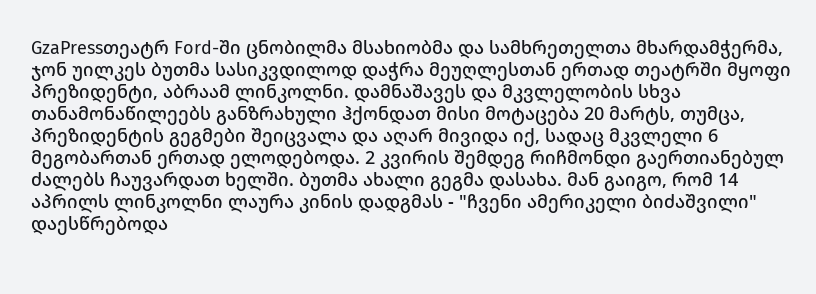GzaPressთეატრ Ford-ში ცნობილმა მსახიობმა და სამხრეთელთა მხარდამჭერმა, ჯონ უილკეს ბუთმა სასიკვდილოდ დაჭრა მეუღლესთან ერთად თეატრში მყოფი პრეზიდენტი, აბრაამ ლინკოლნი. დამნაშავეს და მკვლელობის სხვა თანამონაწილეებს განზრახული ჰქონდათ მისი მოტაცება 20 მარტს, თუმცა, პრეზიდენტის გეგმები შეიცვალა და აღარ მივიდა იქ, სადაც მკვლელი 6 მეგობართან ერთად ელოდებოდა. 2 კვირის შემდეგ რიჩმონდი გაერთიანებულ ძალებს ჩაუვარდათ ხელში. ბუთმა ახალი გეგმა დასახა. მან გაიგო, რომ 14 აპრილს ლინკოლნი ლაურა კინის დადგმას - "ჩვენი ამერიკელი ბიძაშვილი" დაესწრებოდა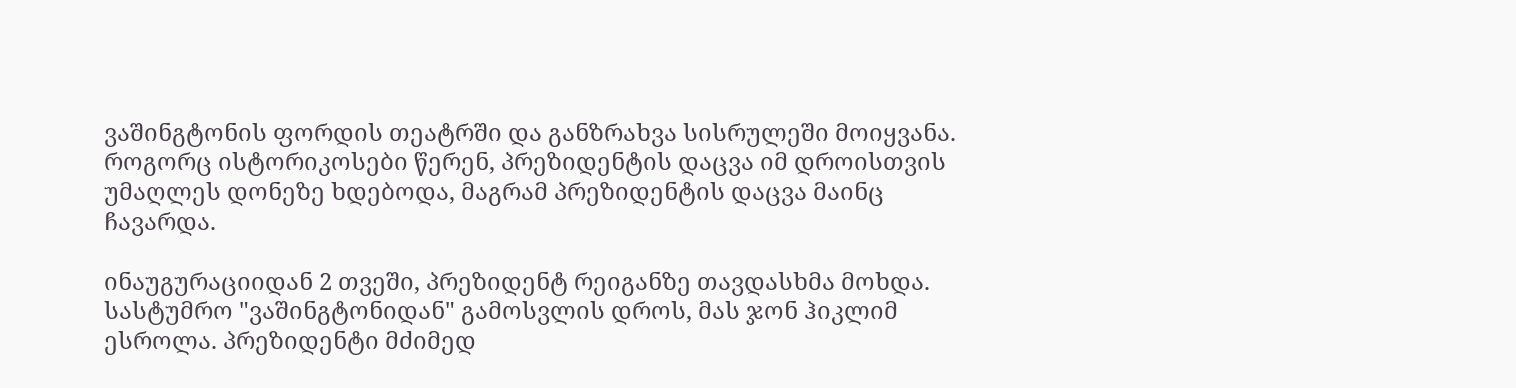ვაშინგტონის ფორდის თეატრში და განზრახვა სისრულეში მოიყვანა. როგორც ისტორიკოსები წერენ, პრეზიდენტის დაცვა იმ დროისთვის უმაღლეს დონეზე ხდებოდა, მაგრამ პრეზიდენტის დაცვა მაინც ჩავარდა.

ინაუგურაციიდან 2 თვეში, პრეზიდენტ რეიგანზე თავდასხმა მოხდა. სასტუმრო "ვაშინგტონიდან" გამოსვლის დროს, მას ჯონ ჰიკლიმ ესროლა. პრეზიდენტი მძიმედ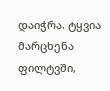დაიჭრა. ტყვია მარცხენა ფილტვში,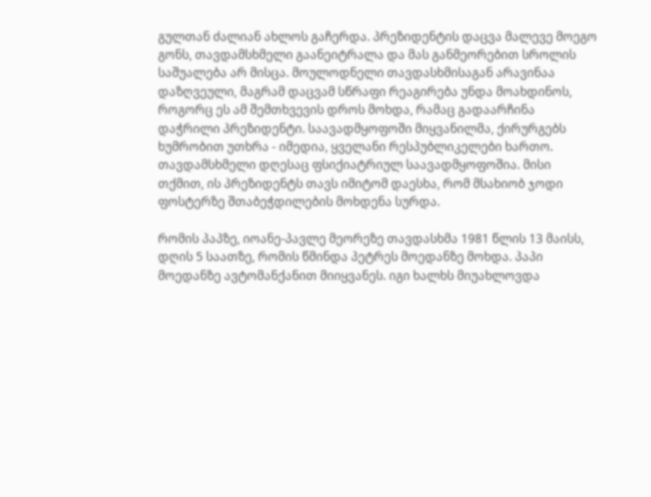გულთან ძალიან ახლოს გაჩერდა. პრეზიდენტის დაცვა მალევე მოეგო გონს, თავდამსხმელი გაანეიტრალა და მას განმეორებით სროლის საშუალება არ მისცა. მოულოდნელი თავდასხმისაგან არავინაა დაზღვეული, მაგრამ დაცვამ სწრაფი რეაგირება უნდა მოახდინოს, როგორც ეს ამ შემთხვევის დროს მოხდა, რამაც გადაარჩინა დაჭრილი პრეზიდენტი. საავადმყოფოში მიყვანილმა, ქირურგებს ხუმრობით უთხრა - იმედია, ყველანი რესპუბლიკელები ხართო. თავდამსხმელი დღესაც ფსიქიატრიულ საავადმყოფოშია. მისი თქმით, ის პრეზიდენტს თავს იმიტომ დაესხა, რომ მსახიობ ჯოდი ფოსტერზე შთაბეჭდილების მოხდენა სურდა.

რომის პაპზე, იოანე-პავლე მეორეზე თავდასხმა 1981 წლის 13 მაისს, დღის 5 საათზე, რომის წმინდა პეტრეს მოედანზე მოხდა. პაპი მოედანზე ავტომანქანით მიიყვანეს. იგი ხალხს მიუახლოვდა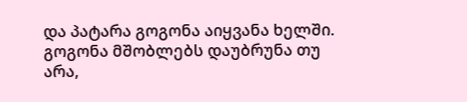და პატარა გოგონა აიყვანა ხელში. გოგონა მშობლებს დაუბრუნა თუ არა,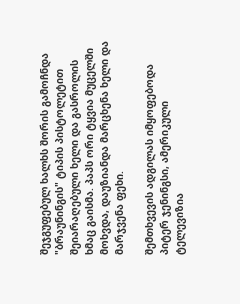შეჯგუფებულ ხალხს შორის გამოჩნდა "ბრაუნინგის" ტიპის პისტოლეტით შეიარაღებული ხელი და გასროლის ხმაც გაისმა. პაპს ორი ტყვია მუცელში მოხვდა, დაუზიანდა მარცხენა ხელი და მარჯვენა ფეხი.

შემთხვევის ადგილას იმყოფებოდა პიტერ ჯენინგსი, ამერიკული ტელევიზია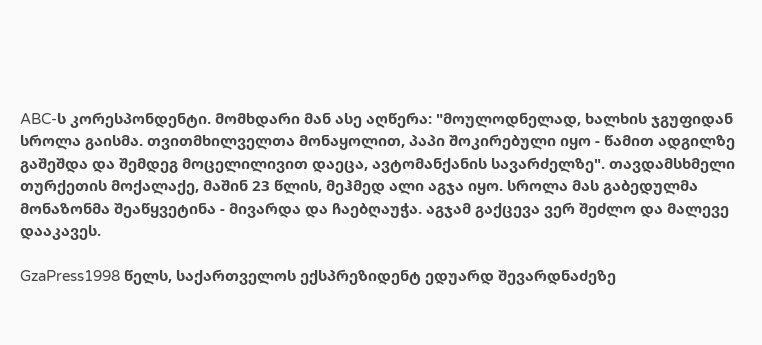ABC-ს კორესპონდენტი. მომხდარი მან ასე აღწერა: "მოულოდნელად, ხალხის ჯგუფიდან სროლა გაისმა. თვითმხილველთა მონაყოლით, პაპი შოკირებული იყო - წამით ადგილზე გაშეშდა და შემდეგ მოცელილივით დაეცა, ავტომანქანის სავარძელზე". თავდამსხმელი თურქეთის მოქალაქე, მაშინ 23 წლის, მეჰმედ ალი აგჯა იყო. სროლა მას გაბედულმა მონაზონმა შეაწყვეტინა - მივარდა და ჩაებღაუჭა. აგჯამ გაქცევა ვერ შეძლო და მალევე დააკავეს.

GzaPress1998 წელს, საქართველოს ექსპრეზიდენტ ედუარდ შევარდნაძეზე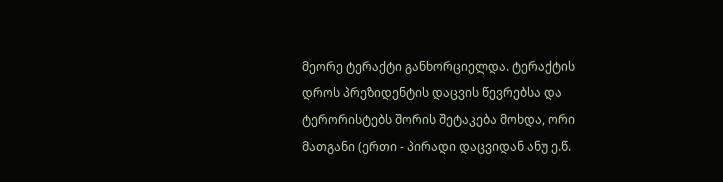მეორე ტერაქტი განხორციელდა. ტერაქტის დროს პრეზიდენტის დაცვის წევრებსა და ტერორისტებს შორის შეტაკება მოხდა, ორი მათგანი (ერთი - პირადი დაცვიდან ანუ ე.წ.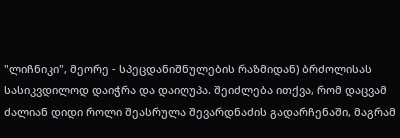"ლიჩნიკი", მეორე - სპეცდანიშნულების რაზმიდან) ბრძოლისას სასიკვდილოდ დაიჭრა და დაიღუპა. შეიძლება ითქვა, რომ დაცვამ ძალიან დიდი როლი შეასრულა შევარდნაძის გადარჩენაში, მაგრამ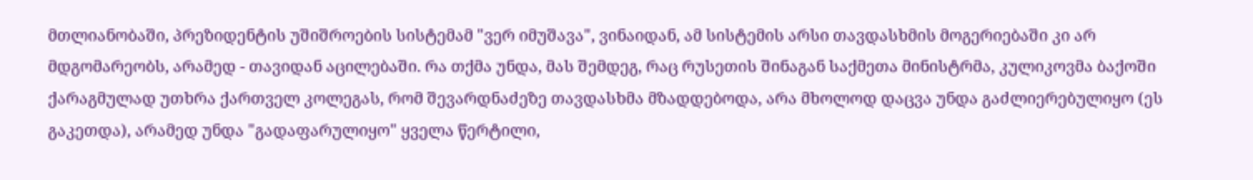მთლიანობაში, პრეზიდენტის უშიშროების სისტემამ "ვერ იმუშავა", ვინაიდან, ამ სისტემის არსი თავდასხმის მოგერიებაში კი არ მდგომარეობს, არამედ - თავიდან აცილებაში. რა თქმა უნდა, მას შემდეგ, რაც რუსეთის შინაგან საქმეთა მინისტრმა, კულიკოვმა ბაქოში ქარაგმულად უთხრა ქართველ კოლეგას, რომ შევარდნაძეზე თავდასხმა მზადდებოდა, არა მხოლოდ დაცვა უნდა გაძლიერებულიყო (ეს გაკეთდა), არამედ უნდა "გადაფარულიყო" ყველა წერტილი,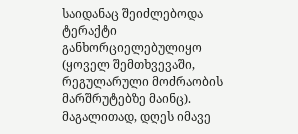საიდანაც შეიძლებოდა ტერაქტი განხორციელებულიყო (ყოველ შემთხვევაში, რეგულარული მოძრაობის მარშრუტებზე მაინც). მაგალითად, დღეს იმავე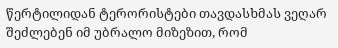წერტილიდან ტერორისტები თავდასხმას ვეღარ შეძლებენ იმ უბრალო მიზეზით, რომ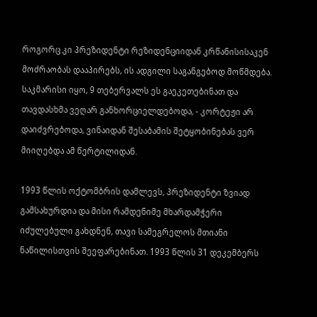როგორც კი პრეზიდენტი რეზიდენციიდან კრწანისისაკენ მოძრაობას დააპირებს, ის ადგილი საგანგებოდ მოწმდება. საკმარისი იყო, 9 თებერვალს ეს გაეკეთებინათ და თავდასხმა ვეღარ განხორციელდებოდა, - კორტეჟი არ დაიძვრებოდა, ვინაიდან შესაბამის შეტყობინებას ვერ მიიღებდა ამ წერტილიდან.

1993 წლის ოქტომბრის დამლევს, პრეზიდენტი ზვიად გამსახურდია და მისი რამდენიმე მხარდამჭერი იძულებული გახდნენ, თავი სამეგრელოს მთიანი ნაწილისთვის შეეფარებინათ. 1993 წლის 31 დეკემბერს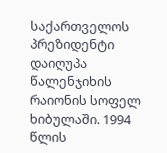საქართველოს პრეზიდენტი დაიღუპა წალენჯიხის რაიონის სოფელ ხიბულაში. 1994 წლის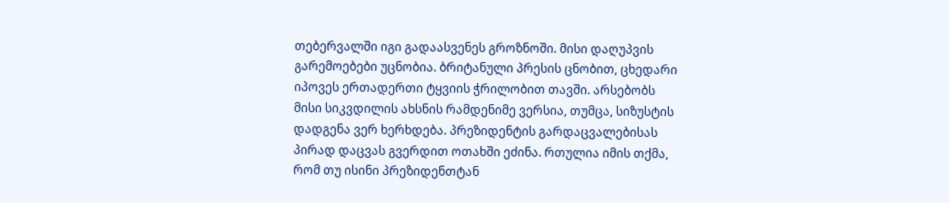თებერვალში იგი გადაასვენეს გროზნოში. მისი დაღუპვის გარემოებები უცნობია. ბრიტანული პრესის ცნობით, ცხედარი იპოვეს ერთადერთი ტყვიის ჭრილობით თავში. არსებობს მისი სიკვდილის ახსნის რამდენიმე ვერსია, თუმცა, სიზუსტის დადგენა ვერ ხერხდება. პრეზიდენტის გარდაცვალებისას პირად დაცვას გვერდით ოთახში ეძინა. რთულია იმის თქმა, რომ თუ ისინი პრეზიდენთტან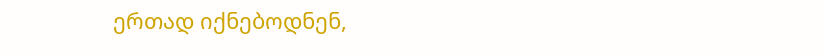ერთად იქნებოდნენ,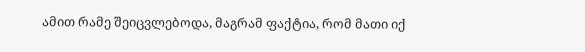ამით რამე შეიცვლებოდა, მაგრამ ფაქტია, რომ მათი იქ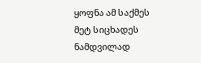ყოფნა ამ საქმეს მეტ სიცხადეს ნამდვილად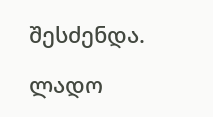შესძენდა.

ლადო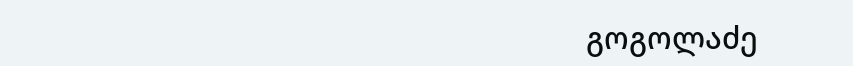გოგოლაძე